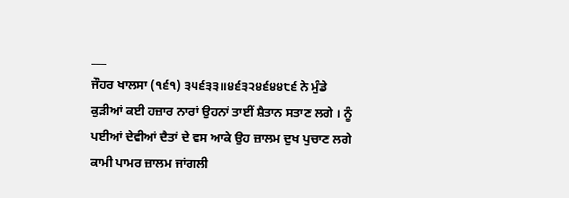___
ਜੌਹਰ ਖਾਲਸਾ (੧੬੧) ੩੫੬੩੩॥੪੬੩੨੪੬੪੪੮੬ ਨੇ ਮੁੰਡੇ ਕੁੜੀਆਂ ਕਈ ਹਜ਼ਾਰ ਨਾਰਾਂ ਉਹਨਾਂ ਤਾਈਂ ਸ਼ੈਤਾਨ ਸਤਾਣ ਲਗੇ । ਨੂੰ ਪਈਆਂ ਦੇਵੀਆਂ ਦੈਤਾਂ ਦੇ ਵਸ ਆਕੇ ਉਹ ਜ਼ਾਲਮ ਦੁਖ ਪੁਚਾਣ ਲਗੇ ਕਾਮੀ ਪਾਮਰ ਜ਼ਾਲਮ ਜਾਂਗਲੀ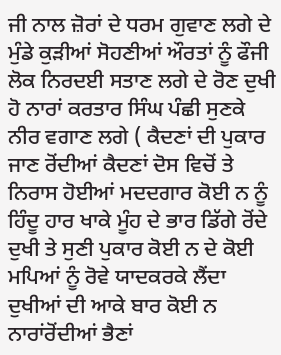ਜੀ ਨਾਲ ਜ਼ੋਰਾਂ ਦੇ ਧਰਮ ਗੁਵਾਣ ਲਗੇ ਦੇ ਮੁੰਡੇ ਕੁੜੀਆਂ ਸੋਹਣੀਆਂ ਔਰਤਾਂ ਨੂੰ ਫੌਜੀ ਲੋਕ ਨਿਰਦਈ ਸਤਾਣ ਲਗੇ ਦੇ ਰੋਣ ਦੁਖੀ ਹੋ ਨਾਰਾਂ ਕਰਤਾਰ ਸਿੰਘ ਪੰਛੀ ਸੁਣਕੇ ਨੀਰ ਵਗਾਣ ਲਗੇ ( ਕੈਦਣਾਂ ਦੀ ਪੁਕਾਰ ਜਾਣ ਰੋਂਦੀਆਂ ਕੈਦਣਾਂ ਦੋਸ ਵਿਚੋਂ ਤੇ ਨਿਰਾਸ ਹੋਈਆਂ ਮਦਦਗਾਰ ਕੋਈ ਨ ਨੂੰ ਹਿੰਦੂ ਹਾਰ ਖਾਕੇ ਮੂੰਹ ਦੇ ਭਾਰ ਡਿੱਗੇ ਰੋਂਦੇ ਦੁਖੀ ਤੇ ਸੁਣੀ ਪੁਕਾਰ ਕੋਈ ਨ ਦੇ ਕੋਈ ਮਪਿਆਂ ਨੂੰ ਰੋਵੇ ਯਾਦਕਰਕੇ ਲੈਂਦਾ ਦੁਖੀਆਂ ਦੀ ਆਕੇ ਬਾਰ ਕੋਈ ਨ ਨਾਰਾਂਰੋਂਦੀਆਂ ਭੈਣਾਂ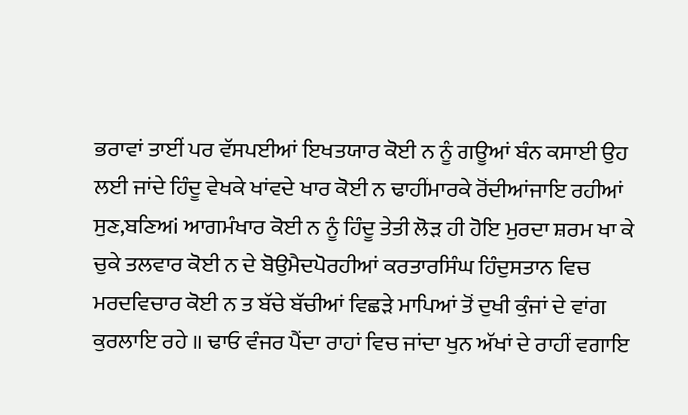ਭਰਾਵਾਂ ਤਾਈਂ ਪਰ ਵੱਸਪਈਆਂ ਇਖਤਯਾਰ ਕੋਈ ਨ ਨੂੰ ਗਊਆਂ ਬੰਨ ਕਸਾਈ ਉਹ ਲਈ ਜਾਂਦੇ ਹਿੰਦੂ ਵੇਖਕੇ ਖਾਂਵਦੇ ਖਾਰ ਕੋਈ ਨ ਢਾਹੀਂਮਾਰਕੇ ਰੋਂਦੀਆਂਜਾਇ ਰਹੀਆਂ ਸੁਣ,ਬਣਿਅi ਆਗਮੰਖਾਰ ਕੋਈ ਨ ਨੂੰ ਹਿੰਦੂ ਤੇਤੀ ਲੋੜ ਹੀ ਹੋਇ ਮੁਰਦਾ ਸ਼ਰਮ ਖਾ ਕੇ ਚੁਕੇ ਤਲਵਾਰ ਕੋਈ ਨ ਦੇ ਬੋਉਮੈਦਪੋਰਹੀਆਂ ਕਰਤਾਰਸਿੰਘ ਹਿੰਦੁਸਤਾਨ ਵਿਚ ਮਰਦਵਿਚਾਰ ਕੋਈ ਨ ਤ ਬੱਚੇ ਬੱਚੀਆਂ ਵਿਛੜੇ ਮਾਪਿਆਂ ਤੋਂ ਦੁਖੀ ਕੁੰਜਾਂ ਦੇ ਵਾਂਗ ਕੁਰਲਾਇ ਰਹੇ ॥ ਢਾਓ ਵੰਜਰ ਪੈਂਦਾ ਰਾਹਾਂ ਵਿਚ ਜਾਂਦਾ ਖੁਨ ਅੱਖਾਂ ਦੇ ਰਾਹੀਂ ਵਗਾਇ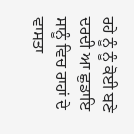ਰਹੇ ਨੂੰ ਨੂੰ ਕੋਈ ਬਣੇ ਦਰਦੀ ਆ ਛੁਡਾਇ ਸਾਨੂੰ ਵਿਚ ਰਾਹਾਂ ਦੇ ਵਾਸਤਾ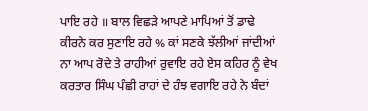ਪਾਇ ਰਹੇ ॥ ਬਾਲ ਵਿਛੜੇ ਆਪਣੇ ਮਾਪਿਆਂ ਤੋਂ ਡਾਢੇ ਕੀਰਨੇ ਕਰ ਸੁਣਾਇ ਰਹੇ % ਕਾਂ ਸਣਕੇ ਝੱਲੀਆਂ ਜਾਂਦੀਆਂ ਨਾ ਆਪ ਰੋਦੇ ਤੇ ਰਾਹੀਆਂ ਰੁਵਾਇ ਰਹੇ ਏਸ ਕਹਿਰ ਨੂੰ ਵੇਖ ਕਰਤਾਰ ਸਿੰਘ ਪੰਛੀ ਰਾਹਾਂ ਦੇ ਹੰਝ ਵਗਾਇ ਰਹੇ ਨੇ ਬੰਦਾਂ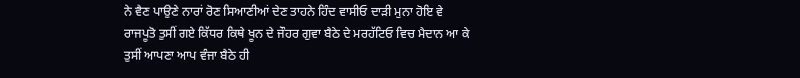ਨੇ ਵੈਣ ਪਾਉਣੇ ਨਾਰਾਂ ਰੋਣ ਸਿਆਣੀਆਂ ਦੇਣ ਤਾਹਨੇ ਹਿੰਦ ਵਾਸੀਓ ਦਾੜੀ ਮੁਨਾ ਹੋਇ ਵੇ ਰਾਜਪੂਤੋ ਤੁਸੀਂ ਗਏ ਕਿੱਧਰ ਕਿਥੇ ਖੂਨ ਦੇ ਜੌਹਰ ਗੁਵਾ ਬੈਠੇ ਦੇ ਮਰਹੱਟਿਓ ਵਿਚ ਮੈਦਾਨ ਆ ਕੇ ਤੁਸੀਂ ਆਪਣਾ ਆਪ ਵੰਜਾ ਬੈਠੇ ਹੀ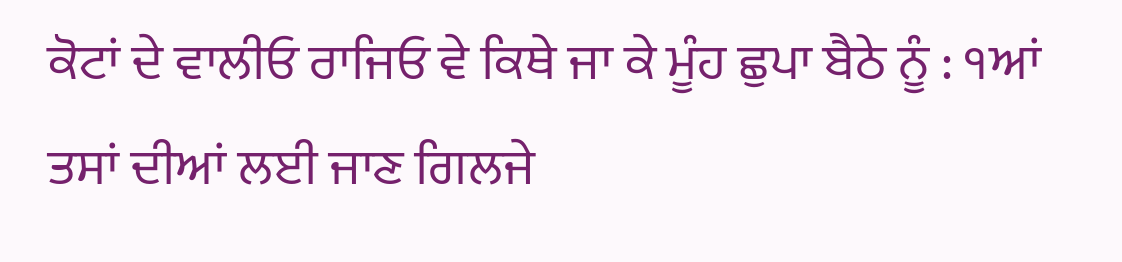ਕੋਟਾਂ ਦੇ ਵਾਲੀਓ ਰਾਜਿਓ ਵੇ ਕਿਥੇ ਜਾ ਕੇ ਮੂੰਹ ਛੁਪਾ ਬੈਠੇ ਨੂੰ : ੧ਆਂ ਤਸਾਂ ਦੀਆਂ ਲਈ ਜਾਣ ਗਿਲਜੇ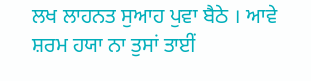ਲਖ ਲਾਹਨਤ ਸੁਆਹ ਪੁਵਾ ਬੈਠੇ । ਆਵੇ ਸ਼ਰਮ ਹਯਾ ਨਾ ਤੁਸਾਂ ਤਾਈਂ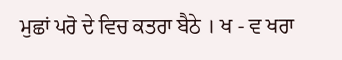ਮੁਛਾਂ ਪਰੋ ਦੇ ਵਿਚ ਕਤਰਾ ਬੈਠੇ । ਖ - ਵ ਖਰਾ